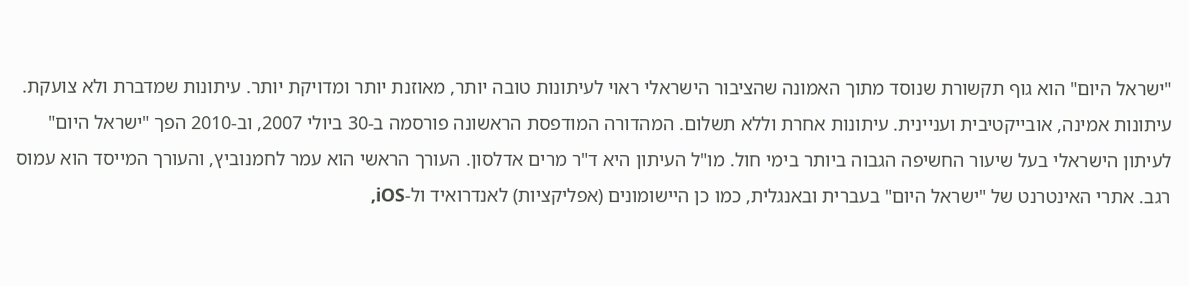"ישראל היום" הוא גוף תקשורת שנוסד מתוך האמונה שהציבור הישראלי ראוי לעיתונות טובה יותר, מאוזנת יותר ומדויקת יותר. עיתונות שמדברת ולא צועקת. עיתונות אמינה, אובייקטיבית ועניינית. עיתונות אחרת וללא תשלום. המהדורה המודפסת הראשונה פורסמה ב-30 ביולי 2007, וב-2010 הפך "ישראל היום" לעיתון הישראלי בעל שיעור החשיפה הגבוה ביותר בימי חול. מו"ל העיתון היא ד"ר מרים אדלסון. העורך הראשי הוא עמר לחמנוביץ, והעורך המייסד הוא עמוס רגב. אתרי האינטרנט של "ישראל היום" בעברית ובאנגלית, כמו כן היישומונים (אפליקציות) לאנדרואיד ול-iOS,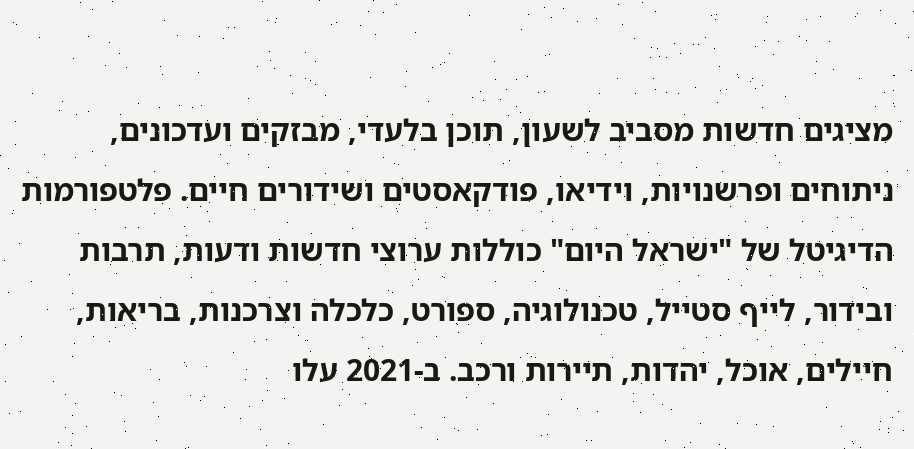מציגים חדשות מסביב לשעון, תוכן בלעדי, מבזקים ועדכונים, ניתוחים ופרשנויות, וידיאו, פודקאסטים ושידורים חיים. פלטפורמות הדיגיטל של "ישראל היום" כוללות ערוצי חדשות ודעות, תרבות ובידור, לייף סטייל, טכנולוגיה, ספורט, כלכלה וצרכנות, בריאות, חיילים, אוכל, יהדות, תיירות ורכב. ב-2021 עלו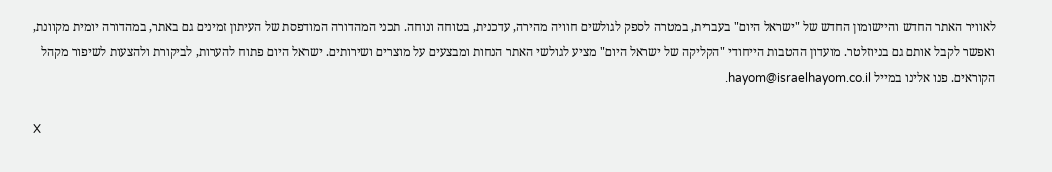לאוויר האתר החדש והיישומון החדש של "ישראל היום" בעברית, במטרה לספק לגולשים חוויה מהירה, עדכנית, בטוחה ונוחה. תכני המהדורה המודפסת של העיתון זמינים גם באתר, במהדורה יומית מקוונת, ואפשר לקבל אותם גם בניוזלטר. מועדון ההטבות הייחודי "הקליקה של ישראל היום" מציע לגולשי האתר הנחות ומבצעים על מוצרים ושירותים. ישראל היום פתוח להערות, לביקורת ולהצעות לשיפור מקהל הקוראים. פנו אלינו במייל hayom@israelhayom.co.il.

X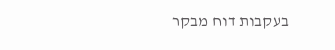בעקבות דוח מבקר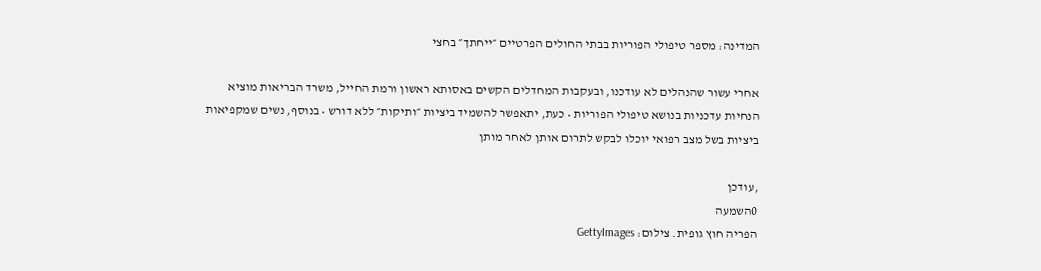המדינה: מספר טיפולי הפוריות בבתי החולים הפרטיים ״ייחתך״ בחצי

אחרי עשור שהנהלים לא עודכנו, ובעקבות המחדלים הקשים באסותא ראשון ורמת החייל, משרד הבריאות מוציא הנחיות עדכניות בנושא טיפולי הפוריות • כעת, יתאפשר להשמיד ביציות ״ותיקות״ ללא דורש • בנוסף, נשים שמקפיאות ביציות בשל מצב רפואי יוכלו לבקש לתרום אותן לאחר מותן

,עודכן
0השמעה
הפריה חוץ גופית. צילום: GettyImages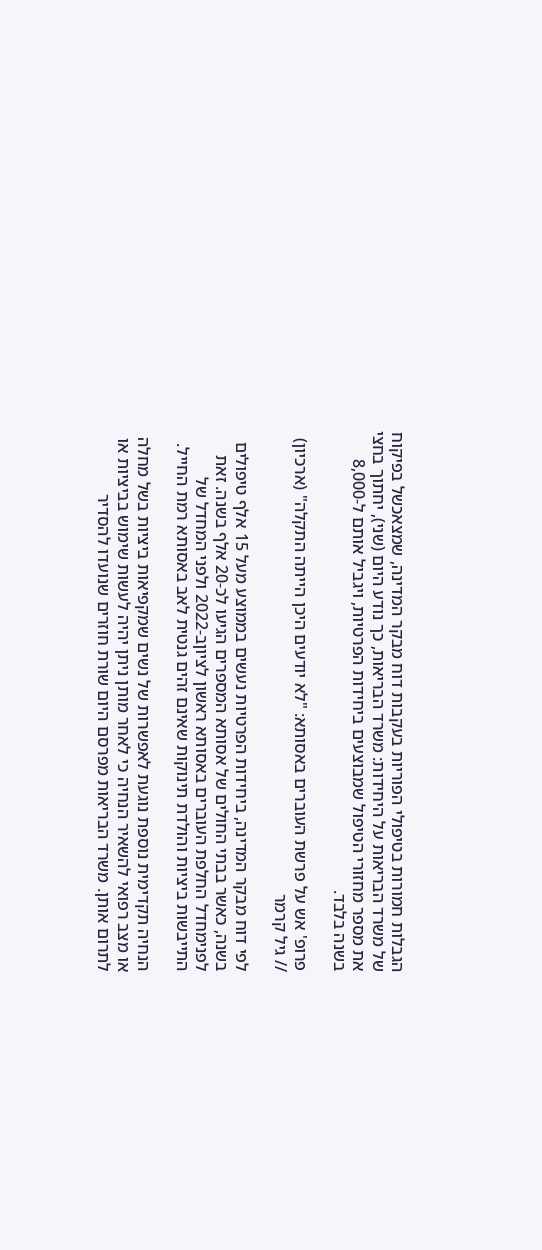הגבלות חמורות בטיפולי הפוריות בעקבות דוח מבקר המדינה, שמצאכשל בפיקוח של משרד הבריאות על היחידות: משרד הבריאות, כך נודע היום (שני), יחתוך בחצי את מספר מחזורי הטיפול שמבוצעים ביחידות הפרטיות, ויגביל אותם ל-8,000 בשנה בלבד.

פרופ' אש על פרשת העוברים באסותא: "לא יודעים היכן הייתה התקלה" (ארכיון) // גיל קרמר

לפי דוח מבקר המדינה, ביחידות הפרטיות נעשים בממוצע מעל 15 אלף טיפולים בשנה, כאשר בבתי החולים של אסותא המספרים הגיעו לכ-20 אלף בשנה. זאת לפנימחדל החלפת העוברים באסותא ראשון לציוןב-2022 ולפני המחדל של התייבשות ביציות והולדת תינוקות שאינם זהים גנטית לאב באסותא רמת החייל.

הנחיה תקדימית נוספת נוגעת לאפשרות של נשים שמקפיאות ביציות בשל מחלה או מצב רפואי להשאיר הנחיה כי לאחר מותן ניתן יהיה לעשות שימוש בביציות או לתרום אותן. משרד הבריאות מפרסם היום שורת חוזרים שנועדו להסדיר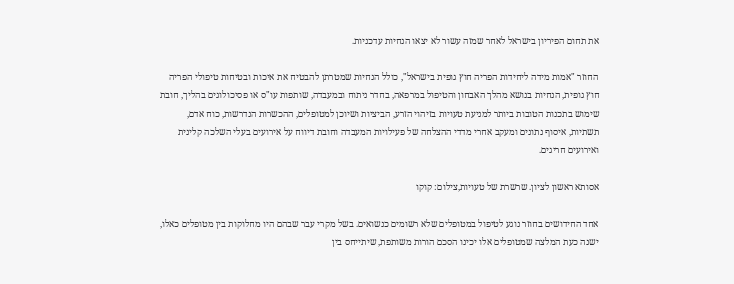את תחום הפיריון בישראל לאחר שמזה עשור לא יצאו הנחיות עדכניות.

החוזר "אמות מידה ליחידות הפריה חוץ גופית בישראל", כולל הנחיות שמטרתן להבטיח את איכות ובטיחות טיפולי הפריה חוץ גופית, הנחיות בנושא מהלך האבחון והטיפול במרפאה, בחדר ניתוח ובמעבדה, שותפות עו"ס או פסיכולוגים בהליך, חובת שימוש בתכנות הטובות ביותר למניעת טעויות בזיהוי הזרע, הביציות ושיוכן למטופלים, ההכשרות הנדרשות, כוח אדם, תשתיות, איסוף נתונים ומעקב אחרי מדדי ההצלחה של פעילויות המעבדה וחובת דיווח על אירועים בעלי השלכה קלינית ואירועים חריגים.

אסותא ראשון לציון. שרשרת של טעויות,צילום: קוקו

אחד החידושים בחוזר נוגע לטיפול במטופלים שלא רשומים כנשואים. בשל מקרי עבר שבהם היו מחלוקות בין מטופלים כאלו, ישנה כעת המלצה שמטופלים אלו יכינו הסכם הורות משותפת, שיתייחס בין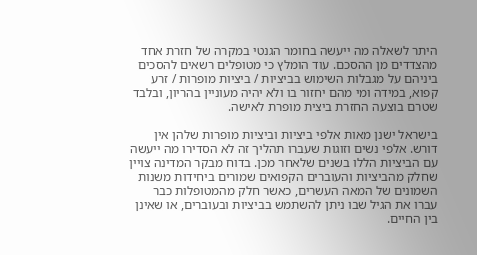היתר לשאלה מה ייעשה בחומר הגנטי במקרה של חזרת אחד מהצדדים מן ההסכם. עוד הומלץ כי מטופלים רשאים להסכים ביניהם על מגבלות השימוש בביציות / ביציות מופרות / זרע קפוא, במידה ומי מהם יחזור בו ולא יהיה מעוניין בהריון, ובלבד שטרם בוצעה החזרת ביצית מופרת לאישה.

בישראל ישנן מאות אלפי ביציות וביציות מופרות שלהן אין דורש. אלפי נשים וזוגות שעברו תהליך זה לא הסדירו מה ייעשה עם הביציות הללו בשנים שלאחר מכן. בדוח מבקר המדינה צויין שחלק מהביציות והעוברים הקפואים שמורים ביחידות משנות השמונים של המאה העשרים, כאשר חלק מהמטופלות כבר עברו את הגיל שבו ניתן להשתמש בביציות ובעוברים, או שאינן בין החיים.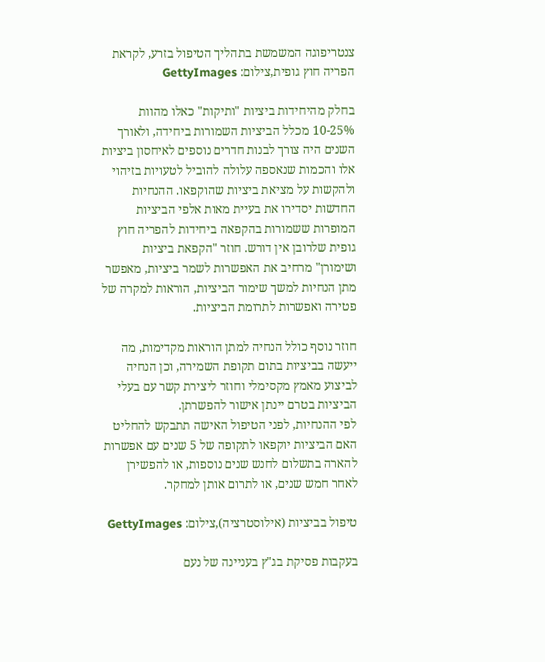צנטריפוגה המשמשת בתהליך הטיפול בזרע, לקראת הפריה חוץ גופית,צילום: GettyImages

בחלק מהיחידות ביציות "ותיקות" כאלו מהוות 10-25% מכלל הביציות השמורות ביחידה, ולאורך השנים היה צורך לבנות חדרים נוספים לאיחסון ביציות אלו והכמות שנאספה עלולה להוביל לטעויות בזיהוי ולהקשות על מציאת ביציות שהוקפאו. ההנחיות החדשות יסדירו את בעיית מאות אלפי הביציות המופרות ששמורות בהקפאה ביחידות להפריה חוץ גופית שלרובן אין דורש. חוזר "הקפאת ביציות ושימורן" מרחיב את האפשרות לשמר ביציות, מאפשר מתן הנחיות למשך שימור הביציות, הוראות למקרה של פטירה ואפשרות לתרומת הביציות.

חוזר נוסף כולל הנחיה למתן הוראות מקדימות, מה ייעשה בביציות בתום תקופת השמירה, וכן הנחיה לביצוע מאמץ מקסימלי וחוזר ליצירת קשר עם בעלי הביציות בטרם יינתן אישור להפשרתן.
לפי ההנחיות, לפני הטיפול האישה תתבקש להחליט האם הביציות יוקפאו לתקופה של 5 שנים עם אפשרות להארה בתשלום לחנש שנים נוספות, או להפשירן לאחר חמש שנים, או לתרום אותן למחקר.

טיפול בביציות (אילוסטרציה),צילום: GettyImages

בעקבות פסיקת בג"ץ בעניינה של נעם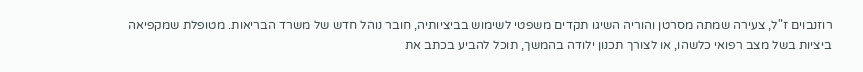רוזנבוים ז"ל, צעירה שמתה מסרטן והוריה השיגו תקדים משפטי לשימוש בביציותיה, חובר נוהל חדש של משרד הבריאות. מטופלת שמקפיאה ביציות בשל מצב רפואי כלשהו, או לצורך תכנון ילודה בהמשך, תוכל להביע בכתב את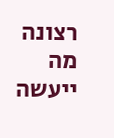רצונה מה ייעשה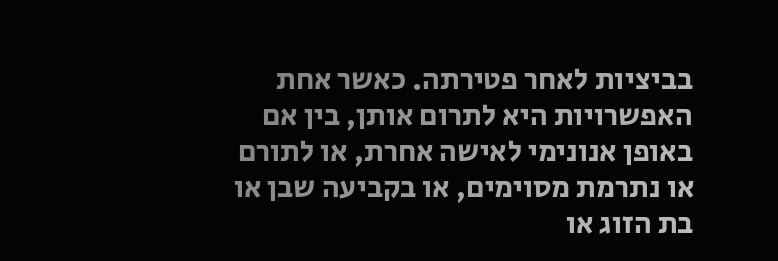בביציות לאחר פטירתה. כאשר אחת האפשרויות היא לתרום אותן, בין אם באופן אנונימי לאישה אחרת, או לתורם או נתרמת מסוימים, או בקביעה שבן או בת הזוג או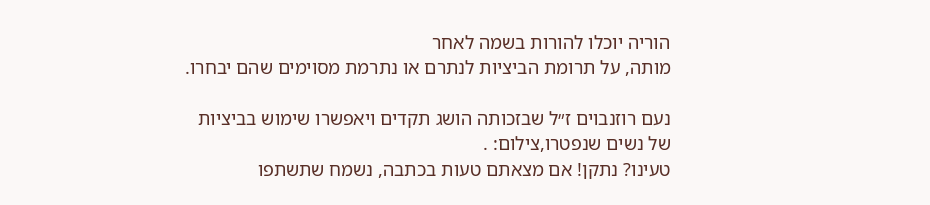הוריה יוכלו להורות בשמה לאחר
מותה, על תרומת הביציות לנתרם או נתרמת מסוימים שהם יבחרו.

נעם רוזנבוים ז״ל שבזכותה הושג תקדים ויאפשרו שימוש בביציות של נשים שנפטרו,צילום: .
טעינו? נתקן! אם מצאתם טעות בכתבה, נשמח שתשתפו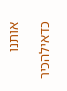אותנו

כדאילהכיר